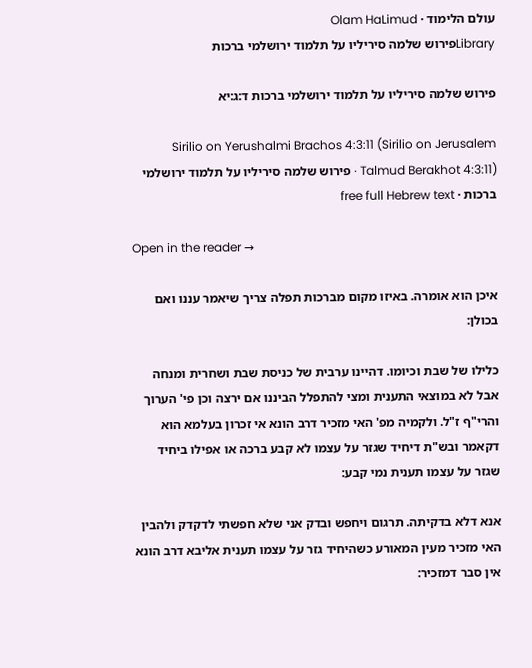עולם הלימוד · Olam HaLimud
Libraryפירוש שלמה סיריליו על תלמוד ירושלמי ברכות

פירוש שלמה סיריליו על תלמוד ירושלמי ברכות ד:ג:יא

Sirilio on Yerushalmi Brachos 4:3:11 (Sirilio on Jerusalem Talmud Berakhot 4:3:11) · פירוש שלמה סיריליו על תלמוד ירושלמי ברכות · free full Hebrew text

Open in the reader →

איכן הוא אומרה. באיזו מקום מברכות תפלה צריך שיאמר עננו ואם בכולן:

כלילו של שבת וכיומו. דהיינו ערבית של כניסת שבת ושחרית ומנחה אבל לא במוצאי התענית ומצי להתפלל הביננו אם ירצה וכן פי' הערוך והרי"ף ז"ל. ולקמיה מפ' האי מזכיר דרב הונא אי זכרון בעלמא הוא דקאמר ובש"ת דיחיד שגזר על עצמו לא קבע ברכה או אפילו ביחיד שגזר על עצמו תענית נמי קבע:

אנא דלא בדקיתה. תרגום ויחפש ובדק אני שלא חפשתי לדקדק ולהבין האי מזכיר מעין המאורע כשהיחיד גזר על עצמו תענית אליבא דרב הונא אין סבר דמזכיר: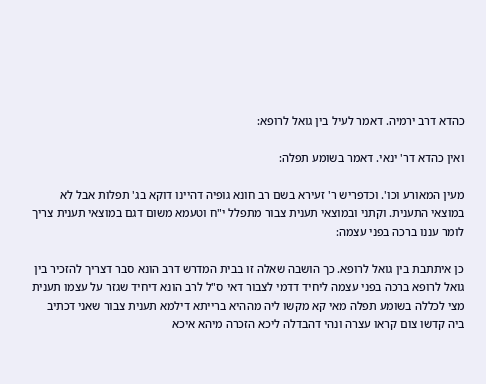כהדא דרב ירמיה. דאמר לעיל בין גואל לרופא:

ואין כהדא דר' ינאי. דאמר בשומע תפלה:

מעין המאורע וכו'. וכדפריש ר' זעירא בשם רב חונא גופיה דהיינו דוקא בג' תפלות אבל לא במוצאי התענית. וקתני ובמוצאי תענית צבור מתפלל י"ח וטעמא משום דגם במוצאי תענית צריך לומר עננו ברכה בפני עצמה:

כן איתתבת בין גואל לרופא. כך הושבה שאלה זו בבית המדרש דרב הונא סבר דצריך להזכיר בין גואל לרופא ברכה בפני עצמה ליחיד דדמי לצבור דאי ס"ל לרב הונא דיחיד שגזר על עצמו תענית מצי לכללה בשומע תפלה מאי קא מקשו ליה מההיא ברייתא דילמא תענית צבור שאני דכתיב ביה קדשו צום קראו עצרה ונהי דהבדלה ליכא הזכרה מיהא איכא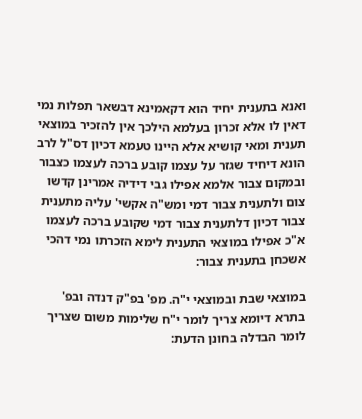ואנא בתענית יחיד הוא דקאמינא דבשאר תפלות נמי דאין לו אלא זכרון בעלמא הילכך אין להזכיר במוצאי תענית ומאי קושיא אלא היינו טעמא דכיון דס"ל לרב הונא דיחיד שגזר על עצמו קובע ברכה לעצמו כצבור ובמקום צבור אלמא אפילו גבי דידיה אמרינן קדשו צום ולתענית צבור דמי ומש"ה אקשי' עליה מתענית צבור דכיון דלתענית צבור דמי שקובע ברכה לעצמו א"כ אפילו במוצאי התענית לימא הזכרתו נמי דהכי אשכחן בתענית צבור:

במוצאי שבת ובמוצאי י"ה. מפ' בפ"ק דנדה ובפ' בתרא דיומא צריך לומר י"ח שלימות משום שצריך לומר הבדלה בחונן הדעת: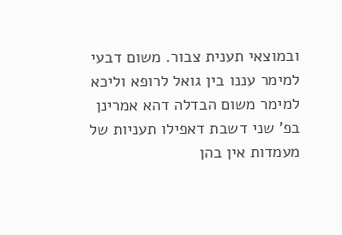ובמוצאי תענית צבור. משום דבעי למימר עננו בין גואל לרופא וליכא למימר משום הבדלה דהא אמרינן בפ' שני דשבת דאפילו תעניות של מעמדות אין בהן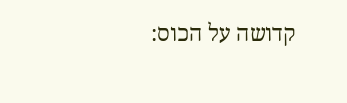קדושה על הכוס: